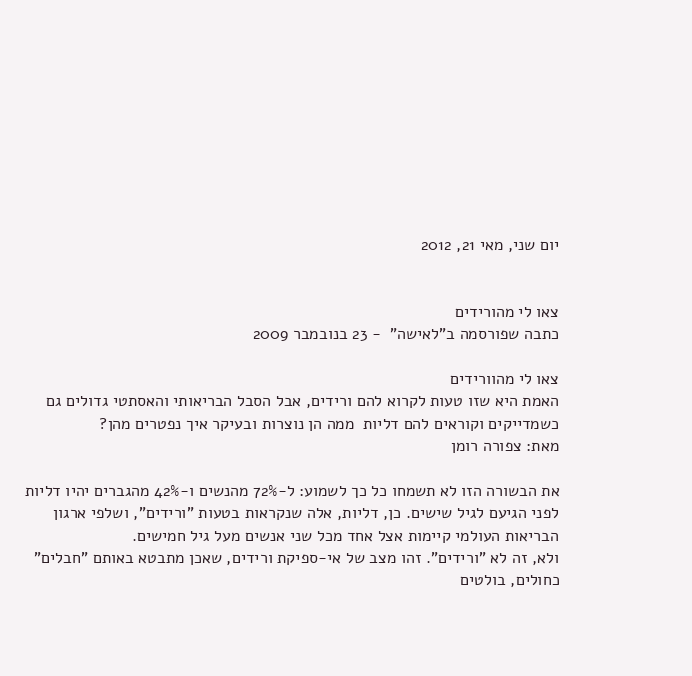יום שני, מאי 21, 2012


צאו לי מהורידים
כתבה שפורסמה ב"לאישה"  - 23 בנובמבר 2009

צאו לי מהוורידים
האמת היא שזו טעות לקרוא להם ורידים, אבל הסבל הבריאותי והאסתטי גדולים גם כשמדייקים וקוראים להם דליות  ממה הן נוצרות ובעיקר איך נפטרים מהן?
מאת: צפורה רומן

את הבשורה הזו לא תשמחו כל כך לשמוע: ל-72% מהנשים ו-42% מהגברים יהיו דליות לפני הגיעם לגיל שישים. כן, דליות, אלה שנקראות בטעות "ורידים", ושלפי ארגון הבריאות העולמי קיימות אצל אחד מכל שני אנשים מעל גיל חמישים.
ולא, זה לא "ורידים". זהו מצב של אי-ספיקת ורידים, שאכן מתבטא באותם "חבלים" כחולים, בולטים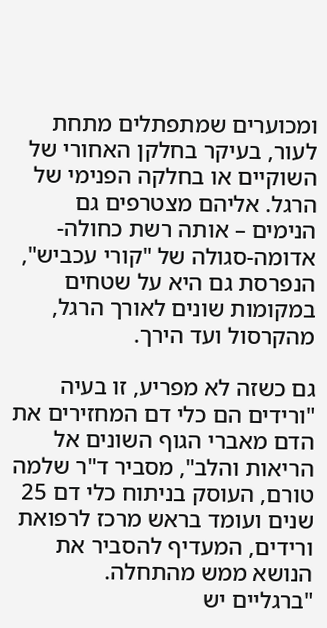ומכוערים שמתפתלים מתחת לעור, בעיקר בחלקן האחורי של השוקיים או בחלקה הפנימי של הרגל. אליהם מצטרפים גם הנימים – אותה רשת כחולה-אדומה-סגולה של "קורי עכביש", הנפרסת גם היא על שטחים במקומות שונים לאורך הרגל, מהקרסול ועד הירך.

גם כשזה לא מפריע, זו בעיה
"ורידים הם כלי דם המחזירים את הדם מאברי הגוף השונים אל הריאות והלב", מסביר ד"ר שלמה טורם, העוסק בניתוח כלי דם 25 שנים ועומד בראש מרכז לרפואת ורידים, המעדיף להסביר את הנושא ממש מהתחלה.
"ברגליים יש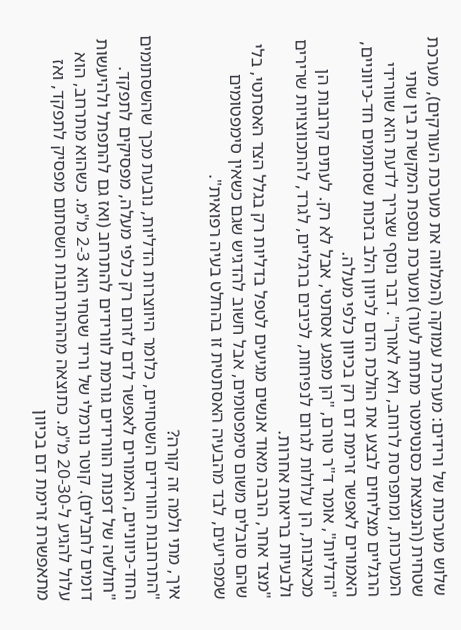שלוש מערכות של ורידים: מערכת עמוקה (המלווה את מערכת העורקים), מערכת שטחית (הנמצאת כסנטימטר מתחת לעור) ומערכת נוספת המקשרת בין שתי המערכות, ומתפרסת לרוחב, ולא לאורך". דבר נוסף שצריך לדעת הוא שוורידי הרגליים מצליחים לבצע את הולכת הדם לכיוון הלב בזכות שסתומים חד-כיווניים, האמורים לאפשר זרימת דם רק בכיוון כלפי מעלה.
"הדליות", אומר ד"ר טורם, "הן מפגע אסתטי, אבל לא רק. לעתים קרובות הן מכאיבות, הן עלולות לגרום לנפיחות, לכיבים ברגליים, לגרד, להתכווצויות שרירים ולבעיות בריאות אחרות.
"מצד אחר, הרבה מאוד אנשים מגיעים לטפל בדליות רק בגלל הצד האסתטי, בלי שהם סובלים משום סימפטומים, אבל חשוב להדגיש שגם כשאין סימפטומים שמפריעים, לבד מהבעיה האסתטית זו בהחלט בעיה רפואית".

איך, מתי ולמה זה קורה?
"התרחבות הוורידים השטחיים, כלומר היווצרות הדליות, נובעת מכך שהשסתומים החד-כיווניים, האמורים לאפשר לדם לזרום רק כלפי מעלה, מפסיקים לתפקד.
"חולשה של דפנות הוורידים גורמת לוורידים להתרחב (ואז גם להתפתל ולהיעשות דומים לחבלים). קוטר נורמלי של וריד שטחי הוא 2-3 מ"מ. כשהוא מתרחב, הוא עלול להגיע ל-20-30 מ"מ. כתוצאה מההתרחבות השסתום מפסיק לתפקד, ואז מתאפשרת זרימת דם בכיוון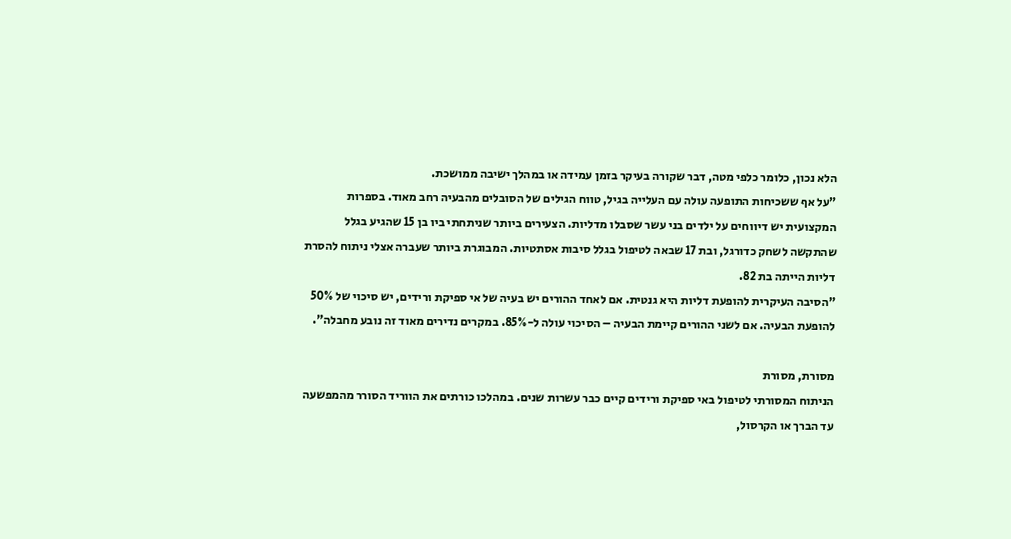הלא נכון, כלומר כלפי מטה, דבר שקורה בעיקר בזמן עמידה או במהלך ישיבה ממושכת.
"על אף ששכיחות התופעה עולה עם העלייה בגיל, טווח הגילים של הסובלים מהבעיה רחב מאוד. בספרות המקצועית יש דיווחים על ילדים בני עשר שסבלו מדליות. הצעירים ביותר שניתחתי ביו בן 15 שהגיע בגלל שהתקשה לשחק כדורגל, ובת 17 שבאה לטיפול בגלל סיבות אסתטיות. המבוגרת ביותר שעברה אצלי ניתוח להסרת דליות הייתה בת 82.
"הסיבה העיקרית להופעת דליות היא גנטית. אם לאחד ההורים יש בעיה של אי ספיקת ורידים, יש סיכוי של 50% להופעת הבעיה. אם לשני ההורים קיימת הבעיה – הסיכוי עולה ל-85%. במקרים נדירים מאוד זה נובע מחבלה".

מסורת, מסורת
הניתוח המסורתי לטיפול באי ספיקת ורידים קיים כבר עשרות שנים. במהלכו כורתים את הווריד הסורר מהמפשעה עד הברך או הקרסול,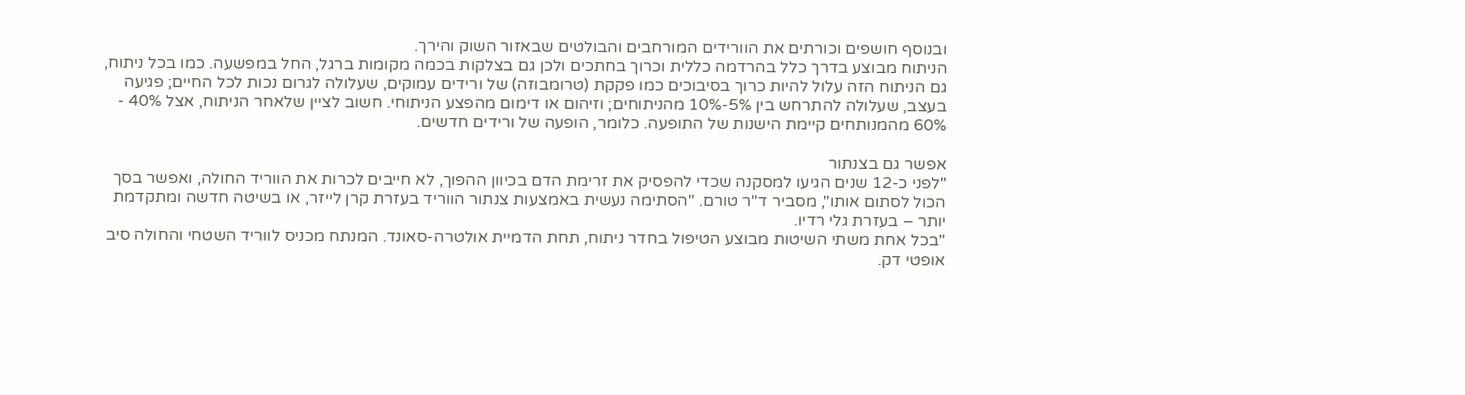ובנוסף חושפים וכורתים את הוורידים המורחבים והבולטים שבאזור השוק והירך.
הניתוח מבוצע בדרך כלל בהרדמה כללית וכרוך בחתכים ולכן גם בצלקות בכמה מקומות ברגל, החל במפשעה. כמו בכל ניתוח, גם הניתוח הזה עלול להיות כרוך בסיבוכים כמו פקקת (טרומבוזה) של ורידים עמוקים, שעלולה לגרום נכות לכל החיים; פגיעה בעצב, שעלולה להתרחש בין 5%-10% מהניתוחים; וזיהום או דימום מהפצע הניתוחי. חשוב לציין שלאחר הניתוח, אצל 40% - 60% מהמנותחים קיימת הישנות של התופעה. כלומר, הופעה של ורידים חדשים.

אפשר גם בצנתור
"לפני כ-12 שנים הגיעו למסקנה שכדי להפסיק את זרימת הדם בכיוון ההפוך, לא חייבים לכרות את הווריד החולה, ואפשר בסך הכול לסתום אותו", מסביר ד"ר טורם. "הסתימה נעשית באמצעות צנתור הווריד בעזרת קרן לייזר, או בשיטה חדשה ומתקדמת יותר – בעזרת גלי רדיו.
"בכל אחת משתי השיטות מבוצע הטיפול בחדר ניתוח, תחת הדמיית אולטרה-סאונד. המנתח מכניס לווריד השטחי והחולה סיב אופטי דק.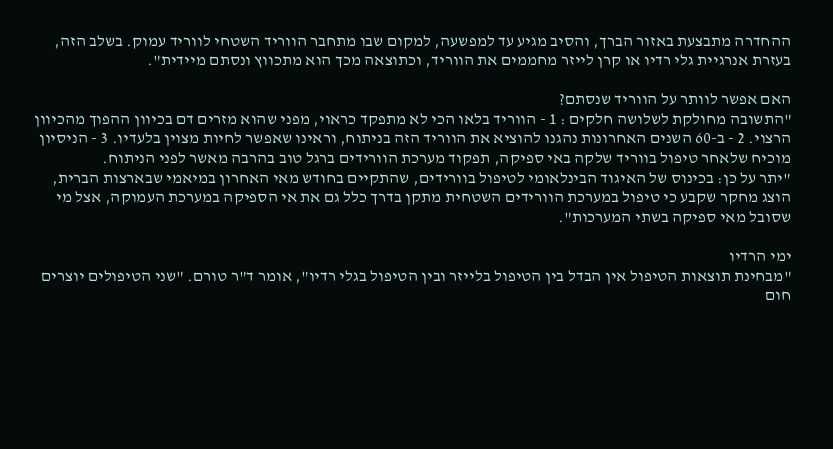ההחדרה מתבצעת באזור הברך, והסיב מגיע עד למפשעה, למקום שבו מתחבר הווריד השטחי לווריד עמוק. בשלב הזה, בעזרת אנרגיית גלי רדיו או קרן לייזר מחממים את הווריד, וכתוצאה מכך הוא מתכווץ ונסתם מיידית".

האם אפשר לוותר על הווריד שנסתם?
"התשובה מחולקת לשלושה חלקים : 1 - הווריד בלאו הכי לא מתפקד כראוי, מפני שהוא מזרים דם בכיוון ההפוך מהכיוון הרצוי. 2 - ב-60 השנים האחרונות נהגנו להוציא את הווריד הזה בניתוח, וראינו שאפשר לחיות מצוין בלעדיו. 3 - הניסיון מוכיח שלאחר טיפול בווריד שלקה באי ספיקה, תפקוד מערכת הוורידים ברגל טוב בהרבה מאשר לפני הניתוח.
"יתר על כן: בכינוס של האיגוד הבינלאומי לטיפול בוורידים, שהתקיים בחודש מאי האחרון במיאמי שבארצות הברית, הוצג מחקר שקבע כי טיפול במערכת הוורידים השטחית מתקן בדרך כלל גם את אי הספיקה במערכת העמוקה, אצל מי שסובל מאי ספיקה בשתי המערכות".

ימי הרדיו
"מבחינת תוצאות הטיפול אין הבדל בין הטיפול בלייזר ובין הטיפול בגלי רדיו", אומר ד"ר טורם. "שני הטיפולים יוצרים חום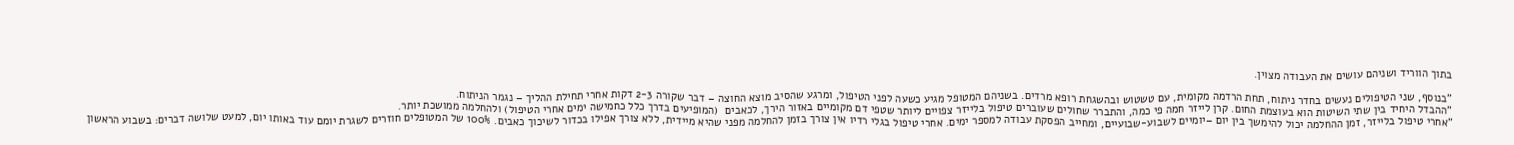בתוך הווריד ושניהם עושים את העבודה מצוין.

"בנוסף, שני הטיפולים נעשים בחדר ניתוח, תחת הרדמה מקומית, עם טשטוש ובהשגחת רופא מרדים. בשניהם המטופל מגיע כשעה לפני הטיפול, ומרגע שהסיב מוצא החוצה – דבר שקורה 2-3 דקות אחרי תחילת ההליך – נגמר הניתוח.
"ההבדל היחיד בין שתי השיטות הוא בעוצמת החום. קרן לייזר חמה פי כמה, והתברר שחולים שעוברים טיפול בלייזר צפויים ליותר שטפי דם מקומיים באזור הירך, לכאבים  (המופיעים בדרך כלל כחמישה ימים אחרי הטיפול) ולהחלמה ממושכת יותר.
"אחרי טיפול בלייזר, זמן ההחלמה יכול להימשך בין יום –יומיים לשבוע-שבועיים, ומחייב הפסקת עבודה למספר ימים. אחרי טיפול בגלי רדיו אין צורך בזמן להחלמה מפני שהיא מיידית, ללא צורך אפילו בכדור לשיכוך כאבים. 100% של המטופלים חוזרים לשגרת יומם עוד באותו יום, למעט שלושה דברים: בשבוע הראשון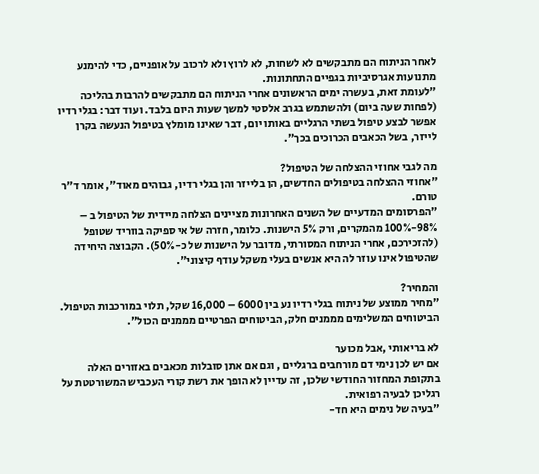לאחר הניתוח הם מתבקשים לא לשחות, לא לרוץ ולא לרכוב על אופניים, כדי להימנע מתנועות אגרסיביות בגפיים התחתונות.
"לעומת זאת, בעשרה ימים הראשונים אחרי הניתוח הם מתבקשים להרבות בהליכה (לפחות שעה ביום) ולהשתמש בגרב אלסטי למשך שעות היום בלבד. ועוד דבר: בגלי רדיו אפשר לבצע טיפול בשתי הרגליים באותו יום, דבר שאינו מומלץ בטיפול הנעשה בקרן לייזר, בשל הכאבים הכרוכים בכך".

מה לגבי אחוזי ההצלחה של הטיפול?
"אחוזי ההצלחה בטיפולים החדשים, הן בלייזר והן בגלי רדיו, גבוהים מאוד", אומר ד"ר טורם.
"הפרסומים המדעיים של השנים האחרונות מציינים הצלחה מיידית של הטיפול ב – 98%-100% מהמקרים, ורק 5% הישנות. כלומר, חזרה של אי ספיקה בווריד שטופל (להזכירכם, אחרי הניתוח המסורתי, מדובר על הישנות של כ-50%). הקבוצה היחידה שהטיפול אינו עוזר לה היא אנשים בעלי משקל עודף קיצוני".

והמחיר?
"מחיר ממוצע של ניתוח בגלי רדיו נע בין 6000 – 16,000 שקל, תלוי במורכבות הטיפול.
הביטוחים המשלימים מממנים חלק, הביטוחים הפרטיים מממנים הכול".

לא בריאותי ,אבל מכוער
אם יש לכן נימי דם מורחבים ברגליים , וגם אם אתן סובלות מכאבים באזורים האלה בתקופת המחזור החודשי שלכן, זה עדיין לא הופך את רשת קורי העכביש המשורטטת על רגליכן לבעיה רפואית.
"בעיה של נימים היא חד-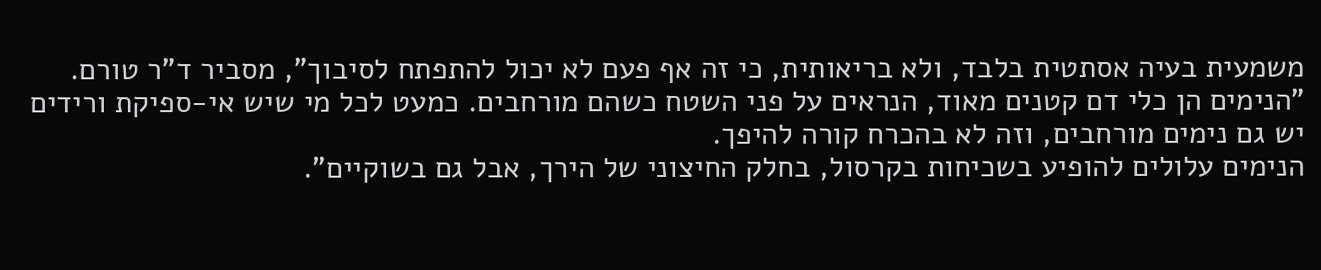משמעית בעיה אסתטית בלבד, ולא בריאותית, כי זה אף פעם לא יכול להתפתח לסיבוך", מסביר ד"ר טורם. "הנימים הן כלי דם קטנים מאוד, הנראים על פני השטח כשהם מורחבים. כמעט לכל מי שיש אי-ספיקת ורידים יש גם נימים מורחבים, וזה לא בהכרח קורה להיפך.
הנימים עלולים להופיע בשכיחות בקרסול, בחלק החיצוני של הירך, אבל גם בשוקיים".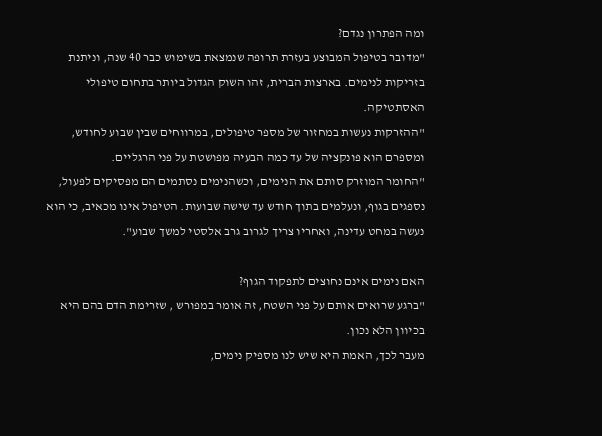ומה הפתרון נגדם?
"מדובר בטיפול המבוצע בעזרת תרופה שנמצאת בשימוש כבר 40 שנה, וניתנת בזריקות לנימים. בארצות הברית, זהו השוק הגדול ביותר בתחום טיפולי האסתטיקה.
"ההזרקות נעשות במחזור של מספר טיפולים, במרווחים שבין שבוע לחודש, ומספרם הוא פונקציה של עד כמה הבעיה מפושטת על פני הרגליים.
"החומר המוזרק סותם את הנימים, וכשהנימים נסתמים הם מפסיקים לפעול, נספגים בגוף, ונעלמים בתוך חודש עד שישה שבועות. הטיפול אינו מכאיב, כי הוא נעשה במחט עדינה, ואחריו צריך לגרוב גרב אלסטי למשך שבוע".

האם נימים אינם נחוצים לתפקוד הגוף?
"ברגע שרואים אותם על פני השטח, זה אומר במפורש , שזרימת הדם בהם היא בכיוון הלא נכון.
מעבר לכך, האמת היא שיש לנו מספיק נימים,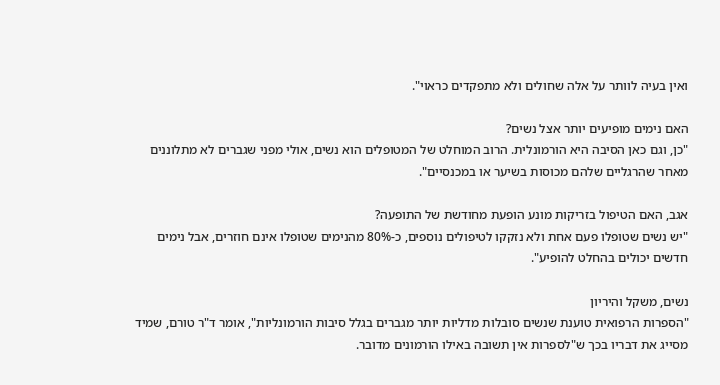ואין בעיה לוותר על אלה שחולים ולא מתפקדים כראוי".

האם נימים מופיעים יותר אצל נשים?
"כן, וגם כאן הסיבה היא הורמונלית. הרוב המוחלט של המטופלים הוא נשים, אולי מפני שגברים לא מתלוננים מאחר שהרגליים שלהם מכוסות בשיער או במכנסיים".

אגב, האם הטיפול בזריקות מונע הופעת מחודשת של התופעה?
"יש נשים שטופלו פעם אחת ולא נזקקו לטיפולים נוספים, כ-80% מהנימים שטופלו אינם חוזרים, אבל נימים חדשים יכולים בהחלט להופיע".

נשים, משקל והיריון
"הספרות הרפואית טוענת שנשים סובלות מדליות יותר מגברים בגלל סיבות הורמונליות", אומר ד"ר טורם, שמיד מסייג את דבריו בכך ש"לספרות אין תשובה באילו הורמונים מדובר.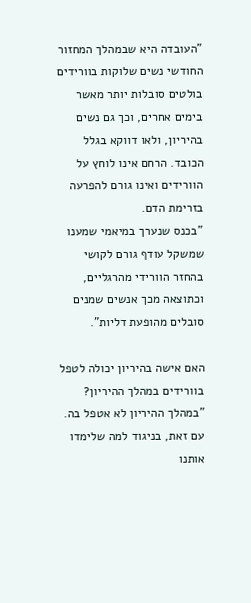"העובדה היא שבמהלך המחזור החודשי נשים שלוקות בוורידים בולטים סובלות יותר מאשר בימים אחרים, וכך גם נשים בהיריון, ולאו דווקא בגלל הכובד. הרחם אינו לוחץ על הוורידים ואינו גורם להפרעה בזרימת הדם.
"בכנס שנערך במיאמי שמענו שמשקל עודף גורם לקושי בהחזר הוורידי מהרגליים, וכתוצאה מכך אנשים שמנים סובלים מהופעת דליות".

האם אישה בהיריון יכולה לטפל בוורידים במהלך ההיריון?
"במהלך ההיריון לא אטפל בה. עם זאת, בניגוד למה שלימדו אותנו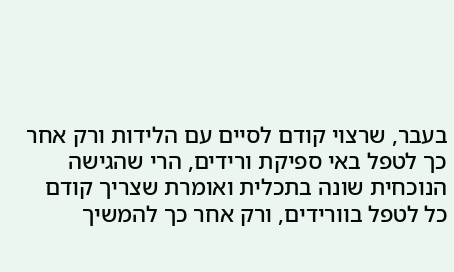בעבר, שרצוי קודם לסיים עם הלידות ורק אחר כך לטפל באי ספיקת ורידים, הרי שהגישה הנוכחית שונה בתכלית ואומרת שצריך קודם כל לטפל בוורידים, ורק אחר כך להמשיך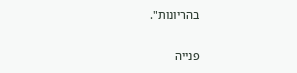בהריונות".

פנייה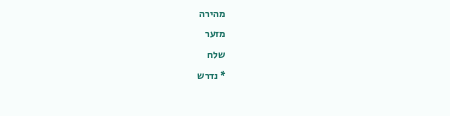מהירה
מזער
שלח
* נדרש